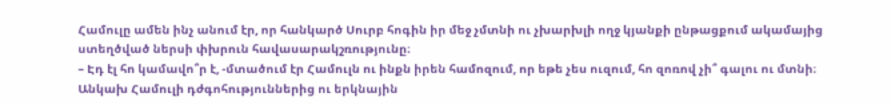Համուլը ամեն ինչ անում էր, որ հանկարծ Սուրբ հոգին իր մեջ չմտնի ու չխարխլի ողջ կյանքի ընթացքում ակամայից ստեղծված ներսի փխրուն հավասարակշռությունը։
– Էդ էլ հո կամավո՞ր է, -մտածում էր Համուլն ու ինքն իրեն համոզում, որ եթե չես ուզում, հո զոռով չի՞ գալու ու մտնի։
Անկախ Համուլի դժգոհություններից ու երկնային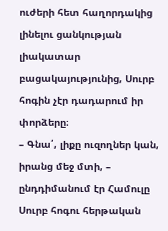ուժերի հետ հաղորդակից լինելու ցանկության լիակատար բացակայությունից, Սուրբ հոգին չէր դադարում իր փորձերը։
– Գնա՛, լիքը ուզողներ կան, իրանց մեջ մտի, – ընդդիմանում էր Համուլը Սուրբ հոգու հերթական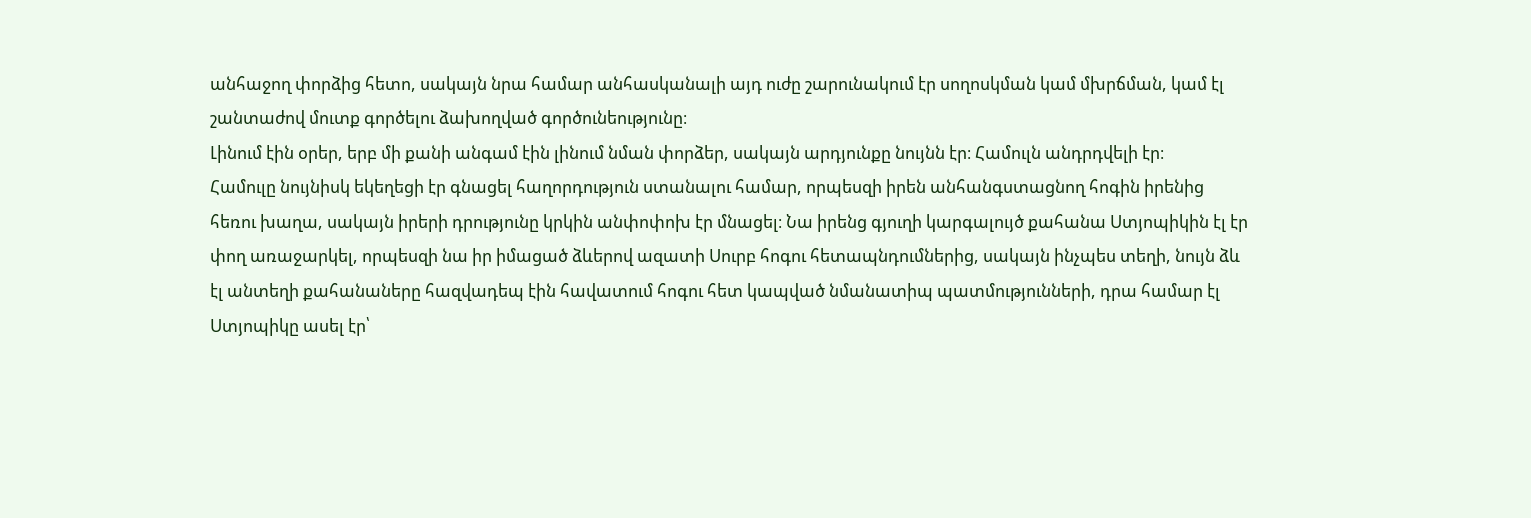անհաջող փորձից հետո, սակայն նրա համար անհասկանալի այդ ուժը շարունակում էր սողոսկման կամ մխրճման, կամ էլ շանտաժով մուտք գործելու ձախողված գործունեությունը։
Լինում էին օրեր, երբ մի քանի անգամ էին լինում նման փորձեր, սակայն արդյունքը նույնն էր։ Համուլն անդրդվելի էր։
Համուլը նույնիսկ եկեղեցի էր գնացել հաղորդություն ստանալու համար, որպեսզի իրեն անհանգստացնող հոգին իրենից հեռու խաղա, սակայն իրերի դրությունը կրկին անփոփոխ էր մնացել։ Նա իրենց գյուղի կարգալույծ քահանա Ստյոպիկին էլ էր փող առաջարկել, որպեսզի նա իր իմացած ձևերով ազատի Սուրբ հոգու հետապնդումներից, սակայն ինչպես տեղի, նույն ձև էլ անտեղի քահանաները հազվադեպ էին հավատում հոգու հետ կապված նմանատիպ պատմությունների, դրա համար էլ Ստյոպիկը ասել էր՝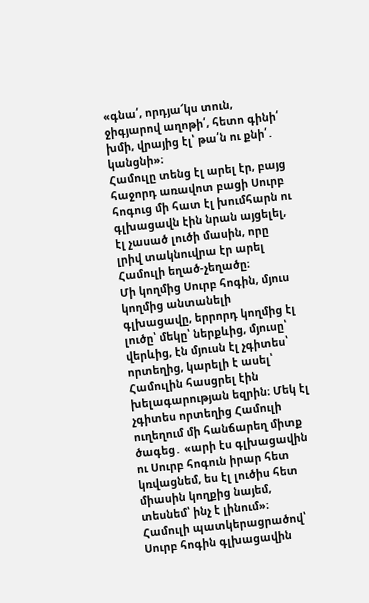«գնա՛, որդյա՜կս տուն, ջիգյարով աղոթի՛, հետո գինի՛ խմի, վրայից էլ՝ թա՛ն ու քնի՛․ կանցնի»։
Համուլը տենց էլ արել էր, բայց հաջորդ առավոտ բացի Սուրբ հոգուց մի հատ էլ խումհարն ու գլխացավն էին նրան այցելել, էլ չասած լուծի մասին, որը լրիվ տակնուվրա էր արել Համուլի եղած-չեղածը։
Մի կողմից Սուրբ հոգին, մյուս կողմից անտանելի գլխացավը, երրորդ կողմից էլ լուծը՝ մեկը՝ ներքևից, մյուսը՝ վերևից, էն մյուսն էլ չգիտես՝ որտեղից, կարելի է ասել՝ Համուլին հասցրել էին խելագարության եզրին։ Մեկ էլ չգիտես որտեղից Համուլի ուղեղում մի հանճարեղ միտք ծագեց․ «արի էս գլխացավին ու Սուրբ հոգուն իրար հետ կռվացնեմ, ես էլ լուծիս հետ միասին կողքից նայեմ, տեսնեմ՝ ինչ է լինում»։
Համուլի պատկերացրածով՝ Սուրբ հոգին գլխացավին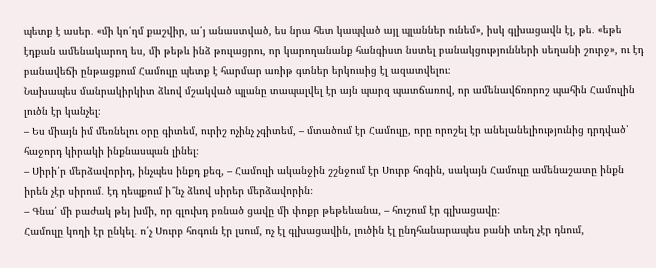պետք է ասեր․ «մի կո՛ղմ քաշվիր, ա՛յ անաստված, ես նրա հետ կապված այլ պլաններ ունեմ», իսկ գլխացավն էլ, թե․ «եթե էդքան ամենակարող ես, մի թեթև ինձ թուլացրու, որ կարողանանք հանգիստ նստել բանակցությունների սեղանի շուրջ», ու էդ բանավեճի ընթացքում Համուլը պետք է հարմար առիթ գտներ երկուսից էլ ազատվելու։
Նախապես մանրակիրկիտ ձևով մշակված պլանը տապալվել էր այն պարզ պատճառով, որ ամենավճռորոշ պահին Համուլին լուծն էր կանչել։
– Ես միայն իմ մեռնելու օրը գիտեմ, ուրիշ ոչինչ չգիտեմ, – մտածում էր Համուլը, որը որոշել էր անելանելիությունից դրդված՝ հաջորդ կիրակի ինքնասպան լինել։
– Սիրի՛ր մերձավորիդ, ինչպես ինքդ քեզ, – Համուլի ականջին շշնջում էր Սուրբ հոգին, սակայն Համուլը ամենաշատը ինքն իրեն չէր սիրում․ էդ դեպքում ի՞նչ ձևով սիրեր մերձավորին։
– Գնա՛ մի բաժակ թեյ խմի, որ գլուխդ բռնած ցավը մի փոքր թեթեևանա, – հուշում էր գլխացավը։
Համուլը կողի էր ընկել․ ո՛չ Սուրբ հոգուն էր լսում, ոչ էլ գլխացավին, լուծին էլ ընդհանարապես բանի տեղ չէր դնում,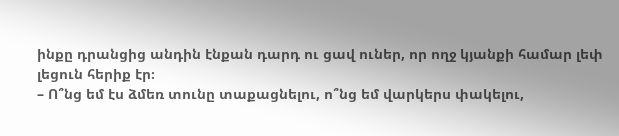ինքը դրանցից անդին էնքան դարդ ու ցավ ուներ, որ ողջ կյանքի համար լեփ լեցուն հերիք էր։
– Ո՞նց եմ էս ձմեռ տունը տաքացնելու, ո՞նց եմ վարկերս փակելու,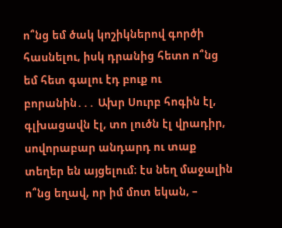ո՞նց եմ ծակ կոշիկներով գործի հասնելու, իսկ դրանից հետո ո՞նց եմ հետ գալու էդ բուք ու բորանին․․․ Ախր Սուրբ հոգին էլ, գլխացավն էլ, տո լուծն էլ վրադիր, սովորաբար անդարդ ու տաք տեղեր են այցելում։ էս նեղ մաջալին ո՞նց եղավ, որ իմ մոտ եկան, –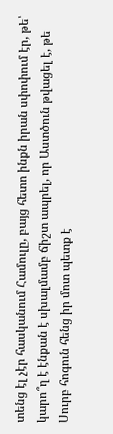տենց էլ չէր հասկանում Համուլը, բայց հետո ինքն իրան սփոփում էր, թե՝ կարո՞ղ է էնքան է սխալմամբ ճիշտ ապրել, որ Աստծուն թվացել է, թե Սուրբ հոգուն հենց իր մոտ պետք է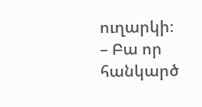ուղարկի։
– Բա որ հանկարծ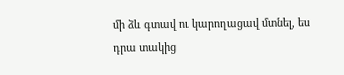մի ձև գտավ ու կարողացավ մտնել, ես դրա տակից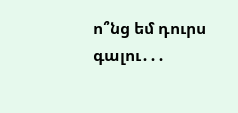ո՞նց եմ դուրս գալու․․․